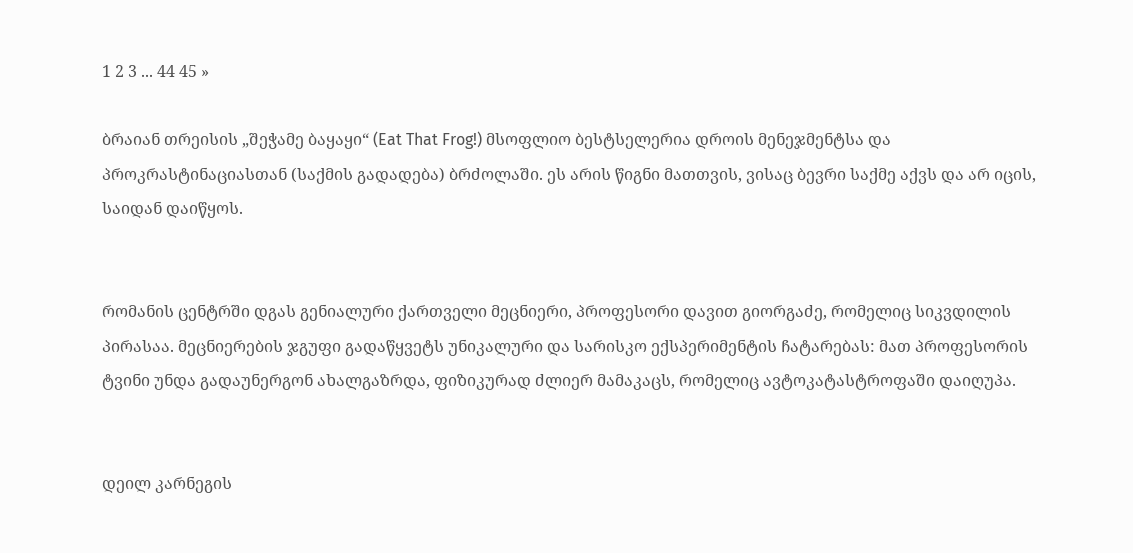1 2 3 ... 44 45 »

ბრაიან თრეისის „შეჭამე ბაყაყი“ (Eat That Frog!) მსოფლიო ბესტსელერია დროის მენეჯმენტსა და პროკრასტინაციასთან (საქმის გადადება) ბრძოლაში. ეს არის წიგნი მათთვის, ვისაც ბევრი საქმე აქვს და არ იცის, საიდან დაიწყოს.


რომანის ცენტრში დგას გენიალური ქართველი მეცნიერი, პროფესორი დავით გიორგაძე, რომელიც სიკვდილის პირასაა. მეცნიერების ჯგუფი გადაწყვეტს უნიკალური და სარისკო ექსპერიმენტის ჩატარებას: მათ პროფესორის ტვინი უნდა გადაუნერგონ ახალგაზრდა, ფიზიკურად ძლიერ მამაკაცს, რომელიც ავტოკატასტროფაში დაიღუპა.


დეილ კარნეგის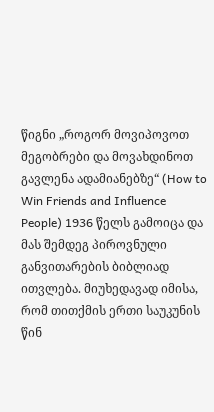წიგნი „როგორ მოვიპოვოთ მეგობრები და მოვახდინოთ გავლენა ადამიანებზე“ (How to Win Friends and Influence People) 1936 წელს გამოიცა და მას შემდეგ პიროვნული განვითარების ბიბლიად ითვლება. მიუხედავად იმისა, რომ თითქმის ერთი საუკუნის წინ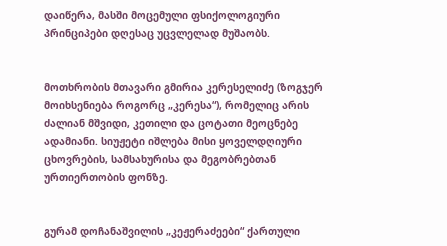დაიწერა, მასში მოცემული ფსიქოლოგიური პრინციპები დღესაც უცვლელად მუშაობს.


მოთხრობის მთავარი გმირია კერესელიძე (ზოგჯერ მოიხსენიება როგორც „კერესა“), რომელიც არის ძალიან მშვიდი, კეთილი და ცოტათი მეოცნებე ადამიანი. სიუჟეტი იშლება მისი ყოველდღიური ცხოვრების, სამსახურისა და მეგობრებთან ურთიერთობის ფონზე.


გურამ დოჩანაშვილის „კეჟერაძეები“ ქართული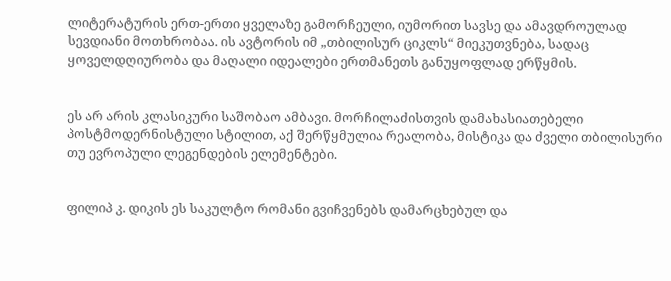ლიტერატურის ერთ-ერთი ყველაზე გამორჩეული, იუმორით სავსე და ამავდროულად სევდიანი მოთხრობაა. ის ავტორის იმ „თბილისურ ციკლს“ მიეკუთვნება, სადაც ყოველდღიურობა და მაღალი იდეალები ერთმანეთს განუყოფლად ერწყმის.


ეს არ არის კლასიკური საშობაო ამბავი. მორჩილაძისთვის დამახასიათებელი პოსტმოდერნისტული სტილით, აქ შერწყმულია რეალობა, მისტიკა და ძველი თბილისური თუ ევროპული ლეგენდების ელემენტები.


ფილიპ კ. დიკის ეს საკულტო რომანი გვიჩვენებს დამარცხებულ და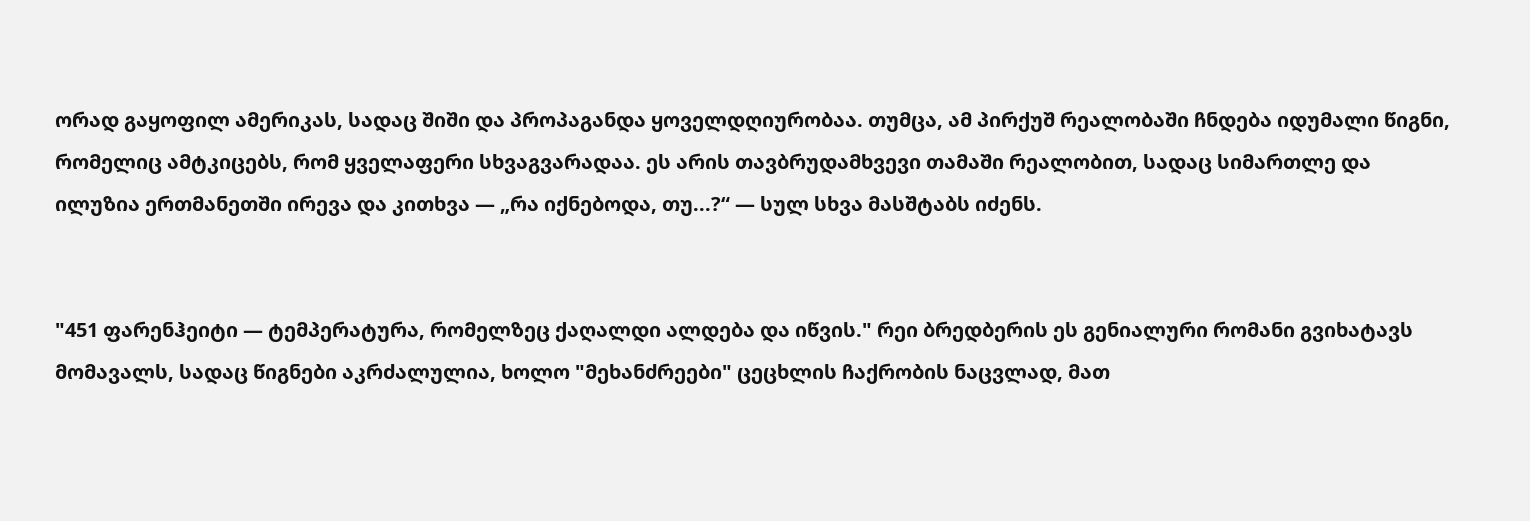ორად გაყოფილ ამერიკას, სადაც შიში და პროპაგანდა ყოველდღიურობაა. თუმცა, ამ პირქუშ რეალობაში ჩნდება იდუმალი წიგნი, რომელიც ამტკიცებს, რომ ყველაფერი სხვაგვარადაა. ეს არის თავბრუდამხვევი თამაში რეალობით, სადაც სიმართლე და ილუზია ერთმანეთში ირევა და კითხვა — „რა იქნებოდა, თუ...?“ — სულ სხვა მასშტაბს იძენს.


"451 ფარენჰეიტი — ტემპერატურა, რომელზეც ქაღალდი ალდება და იწვის." რეი ბრედბერის ეს გენიალური რომანი გვიხატავს მომავალს, სადაც წიგნები აკრძალულია, ხოლო "მეხანძრეები" ცეცხლის ჩაქრობის ნაცვლად, მათ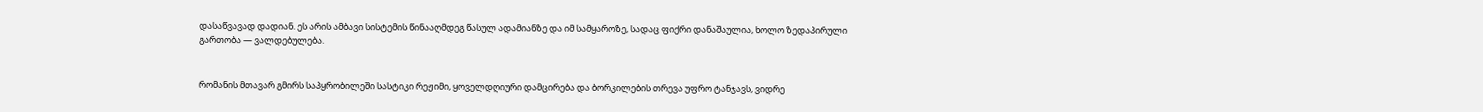დასაწვავად დადიან. ეს არის ამბავი სისტემის წინააღმდეგ წასულ ადამიანზე და იმ სამყაროზე, სადაც ფიქრი დანაშაულია, ხოლო ზედაპირული გართობა — ვალდებულება.


რომანის მთავარ გმირს საპყრობილეში სასტიკი რეჟიმი, ყოველდღიური დამცირება და ბორკილების თრევა უფრო ტანჯავს, ვიდრე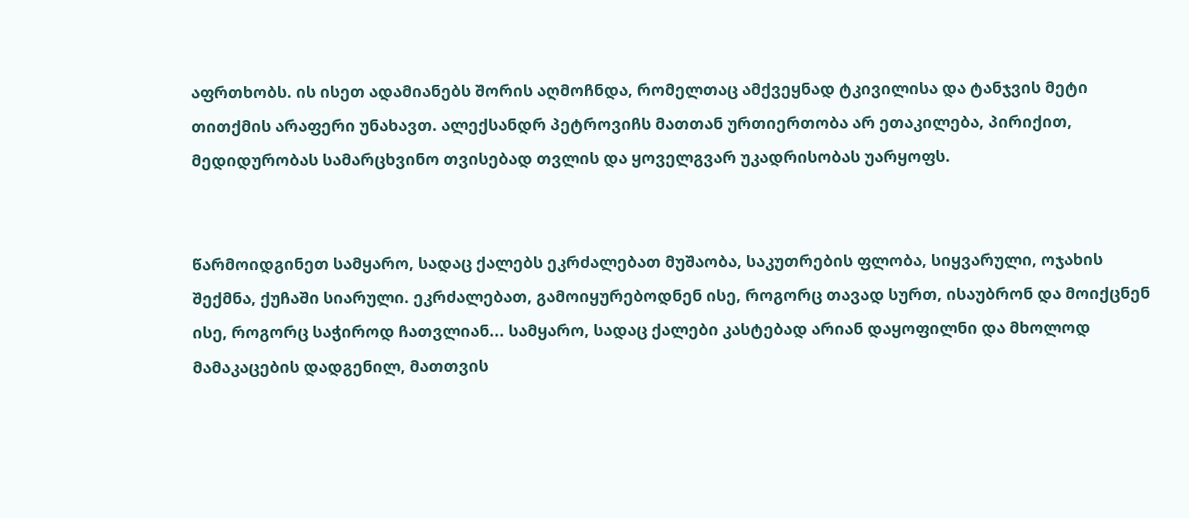აფრთხობს. ის ისეთ ადამიანებს შორის აღმოჩნდა, რომელთაც ამქვეყნად ტკივილისა და ტანჯვის მეტი თითქმის არაფერი უნახავთ. ალექსანდრ პეტროვიჩს მათთან ურთიერთობა არ ეთაკილება, პირიქით, მედიდურობას სამარცხვინო თვისებად თვლის და ყოველგვარ უკადრისობას უარყოფს.


წარმოიდგინეთ სამყარო, სადაც ქალებს ეკრძალებათ მუშაობა, საკუთრების ფლობა, სიყვარული, ოჯახის შექმნა, ქუჩაში სიარული. ეკრძალებათ, გამოიყურებოდნენ ისე, როგორც თავად სურთ, ისაუბრონ და მოიქცნენ ისე, როგორც საჭიროდ ჩათვლიან... სამყარო, სადაც ქალები კასტებად არიან დაყოფილნი და მხოლოდ მამაკაცების დადგენილ, მათთვის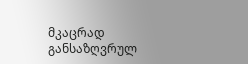მკაცრად განსაზღვრულ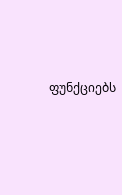ფუნქციებს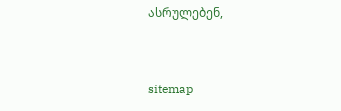ასრულებენ,


sitemap